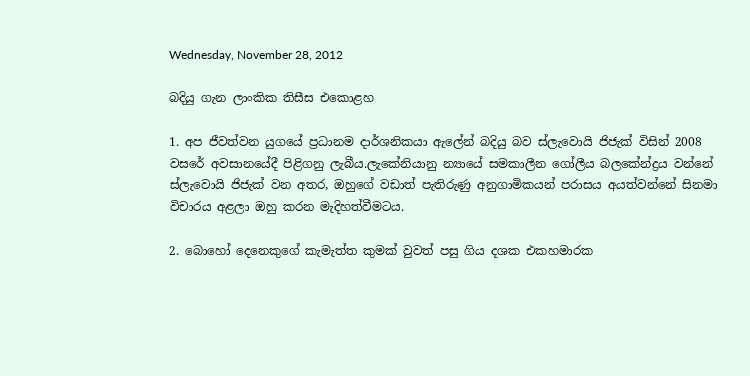Wednesday, November 28, 2012

බදියු ගැන ලාංකික තිසීස එකොළහ

1. අප ජීවත්වන යුගයේ ප්‍රධානම දාර්ශනිකයා ඇලේන් බදියු බව ස්ලැවොයි ජිජැක් විසින් 2008 වසරේ අවසානයේදී පිළිගනු ලැබීය.ලැකේනියානු න්‍යායේ සමකාලීන ගෝලීය බලකේන්ද්‍රය වන්නේ ස්ලැවොයි ජිජැක් වන අතර, ඔහුගේ වඩාත් පැතිරුණු අනුගාමිකයන් පරාසය අයත්වන්නේ සිනමා විචාරය අළලා ඔහු කරන මැදිහත්වීමටය.

2. බොහෝ දෙනෙකුගේ කැමැත්ත කුමක් වුවත් පසු ගිය දශක එකහමාරක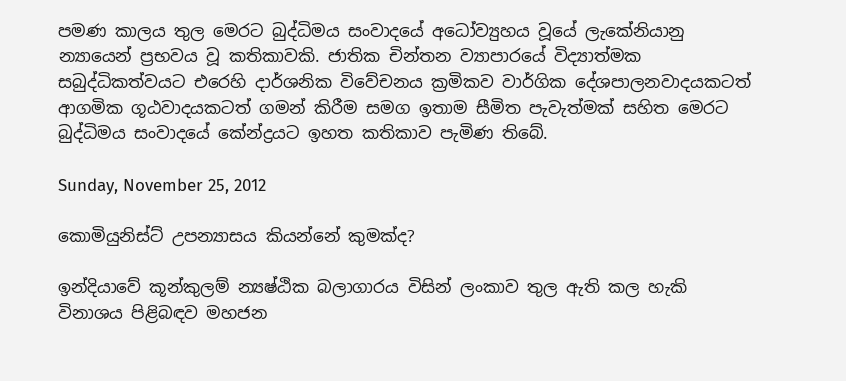පමණ කාලය තුල මෙරට බුද්ධිමය සංවාදයේ අධෝව්‍යුහය වූයේ ලැකේනියානු න්‍යායෙන් ප්‍රභවය වූ කතිකාවකි. ජාතික චින්තන ව්‍යාපාරයේ විද්‍යාත්මක සබුද්ධිකත්වයට එරෙහි දාර්ශනික විවේචනය ක්‍රමිකව වාර්ගික දේශපාලනවාදයකටත් ආගමික ගූඨවාදයකටත් ගමන් කිරීම සමග ඉතාම සීමිත පැවැත්මක් සහිත මෙරට බුද්ධිමය සංවාදයේ කේන්ද්‍රයට ඉහත කතිකාව පැමිණ තිබේ.

Sunday, November 25, 2012

කොමියුනිස්ට් උපන්‍යාසය කියන්නේ කුමක්ද?

ඉන්දියාවේ කූන්කුලම් න්‍යෂ්ඨික බලාගාරය විසින් ලංකාව තුල ඇති කල හැකි විනාශය පිළිබඳව මහජන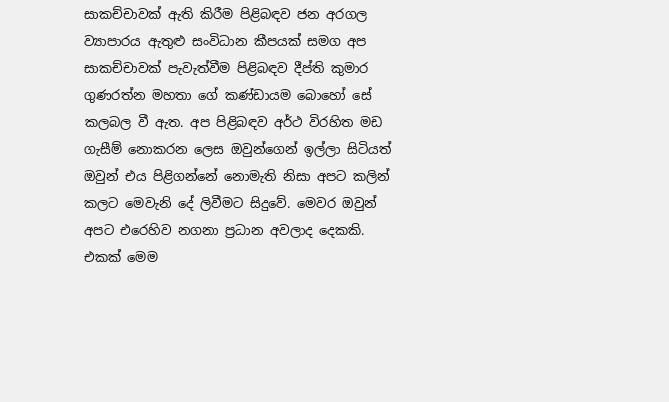සාකච්චාවක් ඇති කිරීම පිළිබඳව ජන අරගල ව්‍යාපාරය ඇතුළු සංවිධාන කීපයක් සමග අප සාකච්චාවක් පැවැත්වීම පිළිබඳව දීප්ති කුමාර ගුණරත්න මහතා ගේ කණ්ඩායම බොහෝ සේ කලබල වී ඇත. අප පිළිබඳව අර්ථ විරහිත මඩ ගැසීම් නොකරන ලෙස ඔවුන්ගෙන් ඉල්ලා සිටියත් ඔවුන් එය පිළිගන්නේ නොමැති නිසා අපට කලින් කලට මෙවැනි දේ ලිවීමට සිදුවේ. මෙවර ඔවුන් අපට එරෙහිව නගනා ප්‍රධාන අවලාද දෙකකි. එකක් මෙම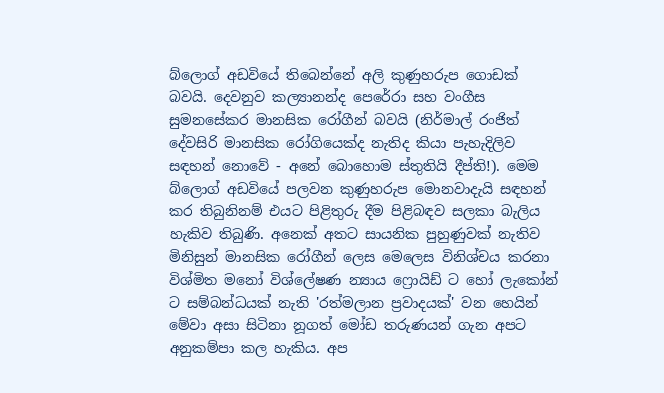බ්ලොග් අඩවියේ තිබෙන්නේ අලි කුණුහරුප ගොඩක් බවයි. දෙවනුව කල්‍යානන්ද පෙරේරා සහ වංගීස සුමනසේකර මානසික රෝගීන් බවයි (නිර්මාල් රංජිත් දේවසිරි මානසික රෝගියෙක්ද නැතිද කියා පැහැදිලිව සඳහන් නොවේ - අනේ බොහොම ස්තුතියි දීප්ති!). මෙම බ්ලොග් අඩවියේ පලවන කුණුහරුප මොනවාදැයි සඳහන් කර තිබුනිනම් එයට පිළිතුරු දීම පිළිබඳව සලකා බැලිය හැකිව තිබුණි. අනෙක් අතට සායනික පුහුණුවක් නැතිව මිනිසුන් මානසික රෝගීන් ලෙස මෙලෙස විනිශ්චය කරනා විශ්මිත මනෝ විශ්ලේෂණ න්‍යාය ෆ්‍රොයිඩ් ට හෝ ලැකෝන් ට සම්බන්ධයක් නැති 'රත්මලාන ප්‍රවාදයක්' වන හෙයින් මේවා අසා සිටිනා නූගත් මෝඩ තරුණයන් ගැන අපට අනුකම්පා කල හැකිය. අප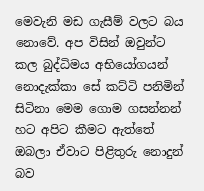මෙවැනි මඩ ගැසීම් වලට බය නොවේ. අප විසින් ඔවුන්ට කල බුද්ධිමය අභියෝගයන් නොදැක්කා සේ කට්ටි පනිමින් සිටිනා මෙම ගොම ගසන්නන් හට අපිට කීමට ඇත්තේ ඔබලා ඒවාට පිළිතුරු නොදුන් බව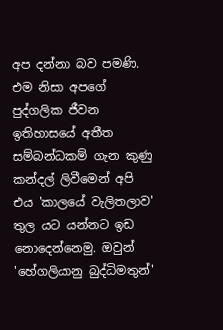අප දන්නා බව පමණි.  එම නිසා අපගේ පුද්ගලික ජීවන ඉතිහාසයේ අතීත සම්බන්ධකම් ගැන කුණු කන්දල් ලිවීමෙන් අපි එය 'කාලයේ වැලිතලාව' තුල යට යන්නට ඉඩ නොදෙන්නෙමු. ඔවුන් 'හේගලියානු බුද්ධිමතුන්'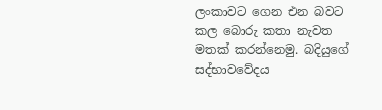ලංකාවට ගෙන එන බවට කල බොරු කතා නැවත මතක් කරන්නෙමු. බදියුගේ සද්භාවවේදය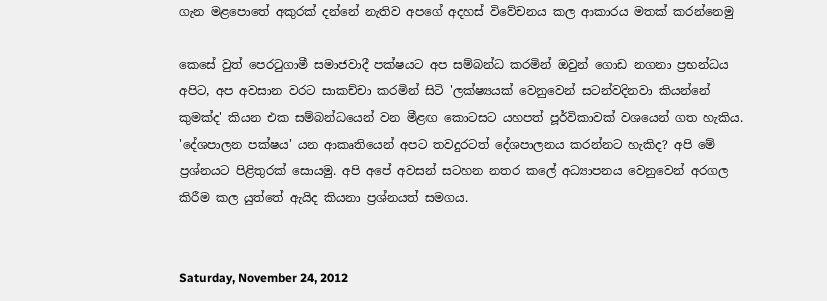ගැන මළපොතේ අකුරක් දන්නේ නැතිව අපගේ අදහස් විවේචනය කල ආකාරය මතක් කරන්නෙමු

කෙසේ වුත් පෙරටුගාමී සමාජවාදී පක්ෂයට අප සම්බන්ධ කරමින් ඔවුන් ගොඩ නගනා ප්‍රභන්ධය අපිට, අප අවසාන වරට සාකච්චා කරමින් සිටි 'ලක්ෂ්‍යයක් වෙනුවෙන් සටන්වදිනවා කියන්නේ කුමක්ද' කියන එක සම්බන්ධයෙන් වන මීළඟ කොටසට යහපත් පූර්විකාවක් වශයෙන් ගත හැකිය. 'දේශපාලන පක්ෂය' යන ආකෘතියෙන් අපට තවදුරටත් දේශපාලනය කරන්නට හැකිද? අපි මේ ප්‍රශ්නයට පිළිතුරක් සොයමු. අපි අපේ අවසන් සටහන නතර කලේ අධ්‍යාපනය වෙනුවෙන් අරගල කිරීම කල යුත්තේ ඇයිද කියනා ප්‍රශ්නයත් සමගය.


Saturday, November 24, 2012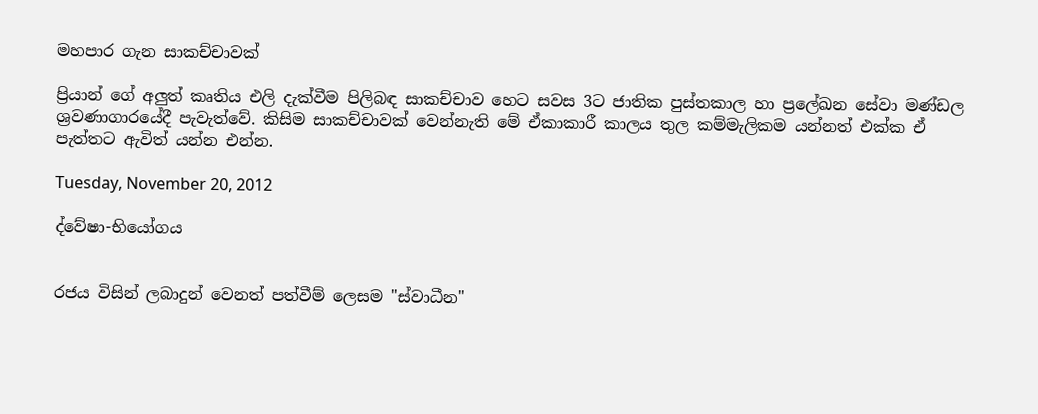මහපාර ගැන සාකච්චාවක්

ප්‍රියාන් ගේ අලුත් කෘතිය එලි දැක්වීම පිලිබඳ සාකච්චාව හෙට සවස 3ට ජාතික පුස්තකාල හා ප්‍රලේඛන සේවා මණ්ඩල ශ්‍රවණාගාරයේදී පැවැත්වේ. කිසිම සාකච්චාවක් වෙන්නැති මේ ඒකාකාරී කාලය තුල කම්මැලිකම යන්නත් එක්ක ඒ පැත්තට ඇවිත් යන්න එන්න.

Tuesday, November 20, 2012

ද්වේෂා-භියෝගය


රජය විසින් ලබාදුන් වෙනත් පත්වීම් ලෙසම "ස්වාධීන"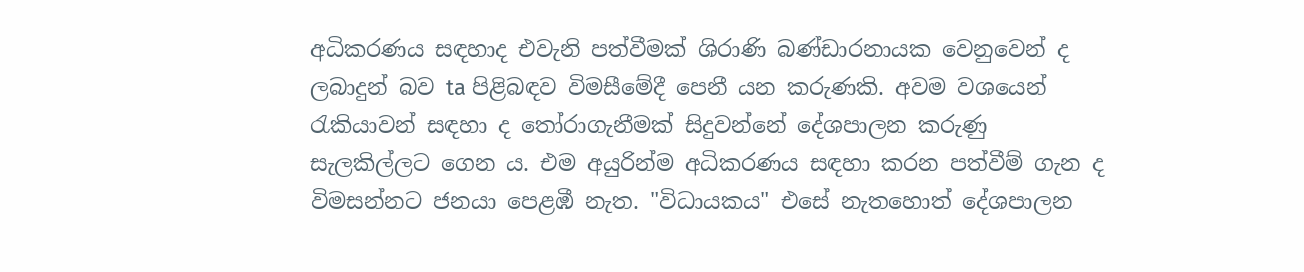අධිකරණය සඳහාද එවැනි පත්වීමක් ශිරාණි බණ්ඩාරනායක වෙනුවෙන් ද  ලබාදුන් බව ta පිළිබඳව විමසීමේදී පෙනී යන කරුණකි. අවම වශයෙන් රැකියාවන් සඳහා ද තෝරාගැනීමක් සිදුවන්නේ දේශපාලන කරුණු සැලකිල්ලට ගෙන ය. එම අයුරින්ම අධිකරණය සඳහා කරන පත්වීම් ගැන ද විමසන්නට ජනයා පෙළඹී නැත. "විධායකය" එසේ නැතහොත් දේශපාලන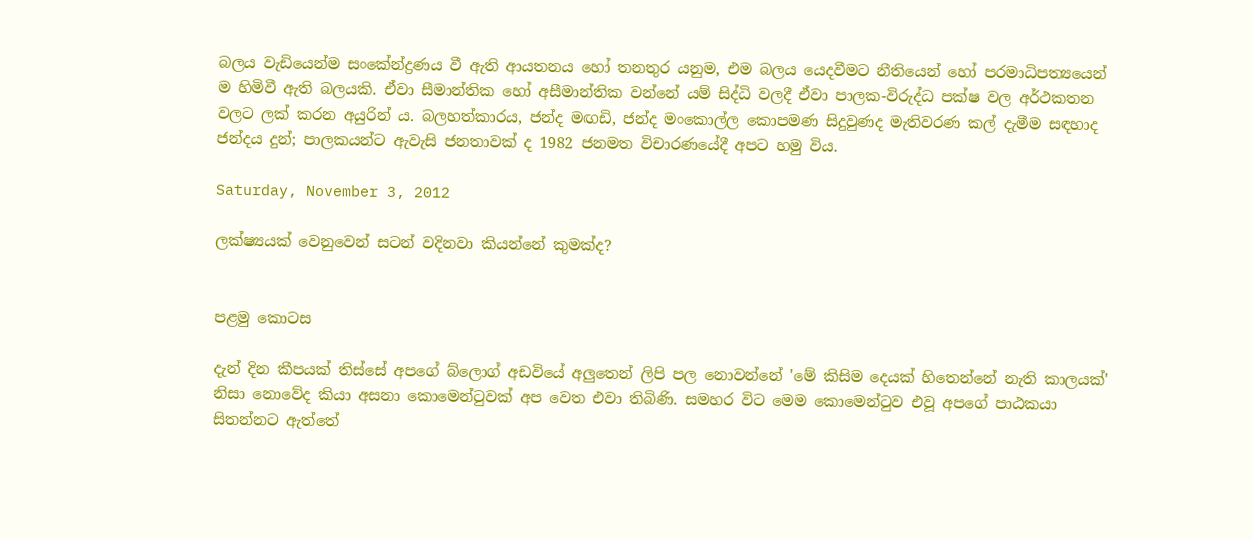බලය වැඩියෙන්ම සංකේන්ද්‍රණය වී ඇති ආයතනය හෝ තනතුර යනුම, එම බලය යෙදවීමට නීතියෙන් හෝ පරමාධිපත්‍යයෙන් ම හිමිවී ඇති බලයකි. ඒවා සීමාන්තික හෝ අසීමාන්තික වන්නේ යම් සිද්ධි වලදී ඒවා පාලක-විරුද්ධ පක්ෂ වල අර්ථකතන වලට ලක් කරන අයුරින් ය. බලහත්කාරය, ජන්ද මඟඩි, ජන්ද මංකොල්ල කොපමණ සිදුවුණද මැතිවරණ කල් දැමීම සඳහාද ජන්දය දුන්; පාලකයන්ට ඇවැසි ජනතාවක් ද 1982 ජනමත විචාරණයේදී අපට හමු විය.

Saturday, November 3, 2012

ලක්ෂ්‍යයක් වෙනුවෙන් සටන් වදිනවා කියන්නේ කුමක්ද?


පළමු කොටස

දැන් දින කීපයක් තිස්සේ අපගේ බ්ලොග් අඩවියේ අලුතෙන් ලිපි පල නොවන්නේ 'මේ කිසිම දෙයක් හිතෙන්නේ නැති කාලයක්' නිසා නොවේද කියා අසනා කොමෙන්ටුවක් අප වෙත එවා තිබිණි. සමහර විට මෙම කොමෙන්ටුව එවූ අපගේ පාඨකයා සිතන්නට ඇත්තේ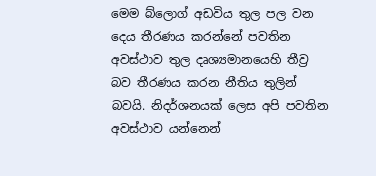මෙම බ්ලොග් අඩවිය තුල පල වන දෙය තීරණය කරන්නේ පවතින අවස්ථාව තුල දෘශ්‍යමානයෙහි තීව්‍ර බව තීරණය කරන නීතිය තුලින් බවයි. නිදර්ශනයක් ලෙස අපි පවතින අවස්ථාව යන්නෙන්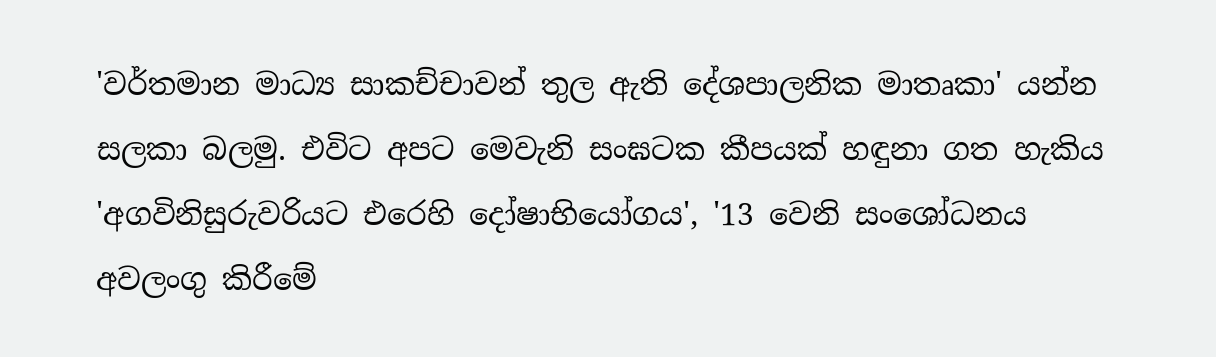'වර්තමාන මාධ්‍ය සාකච්චාවන් තුල ඇති දේශපාලනික මාතෘකා' යන්න සලකා බලමු. එවිට අපට මෙවැනි සංඝටක කීපයක් හඳුනා ගත හැකිය 'අගවිනිසුරුවරියට එරෙහි දෝෂාභියෝගය', '13 වෙනි සංශෝධනය අවලංගු කිරීමේ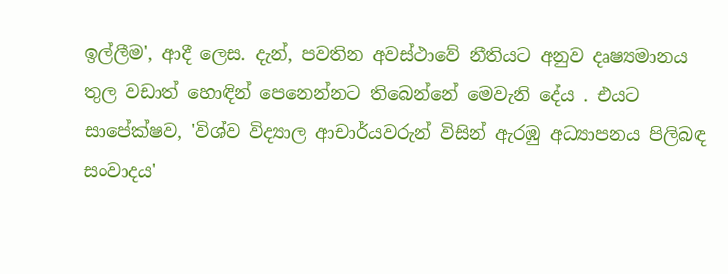ඉල්ලීම', ආදී ලෙස. දැන්, පවතින අවස්ථාවේ නීතියට අනුව දෘෂ්‍යමානය තුල වඩාත් හොඳින් පෙනෙන්නට තිබෙන්නේ මෙවැනි දේය . එයට සාපේක්ෂව, 'විශ්ව විද්‍යාල ආචාර්යවරුන් විසින් ඇරඹු අධ්‍යාපනය පිලිබඳ සංවාදය'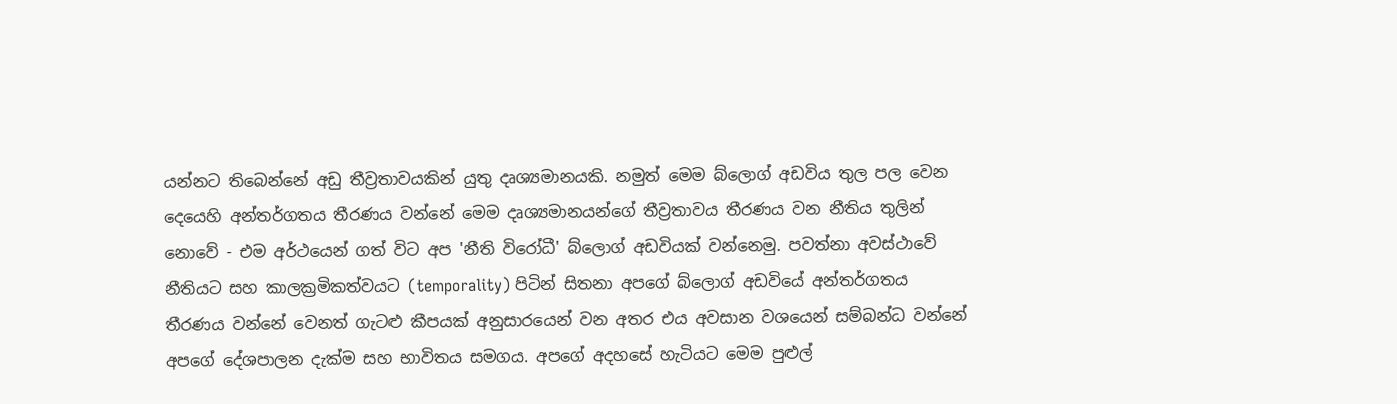යන්නට තිබෙන්නේ අඩු තීව්‍රතාවයකින් යුතු දෘශ්‍යමානයකි. නමුත් මෙම බ්ලොග් අඩවිය තුල පල වෙන  දෙයෙහි අන්තර්ගතය තීරණය වන්නේ මෙම දෘශ්‍යමානයන්ගේ තීව්‍රතාවය තීරණය වන නීතිය තුලින් නොවේ - එම අර්ථයෙන් ගත් විට අප 'නීති විරෝධී' බ්ලොග් අඩවියක් වන්නෙමු. පවත්නා අවස්ථාවේ නීතියට සහ කාලක්‍රමිකත්වයට (temporality) පිටින් සිතනා අපගේ බ්ලොග් අඩවියේ අන්තර්ගතය තීරණය වන්නේ වෙනත් ගැටළු කීපයක් අනුසාරයෙන් වන අතර එය අවසාන වශයෙන් සම්බන්ධ වන්නේ අපගේ දේශපාලන දැක්ම සහ භාවිතය සමගය. අපගේ අදහසේ හැටියට මෙම පුළුල්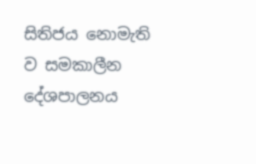සිතිජය නොමැති ව සමකාලීන දේශපාලනය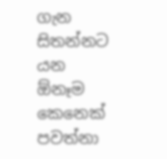ගැන සිතන්නට යන ඕනෑම කෙනෙක් පවත්නා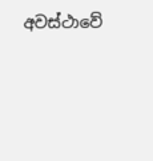අවස්ථාවේ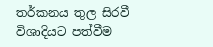තර්කනය තුල සිරවී විශාදියට පත්වීම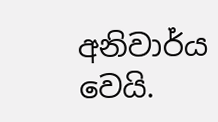අනිවාර්ය වෙයි.